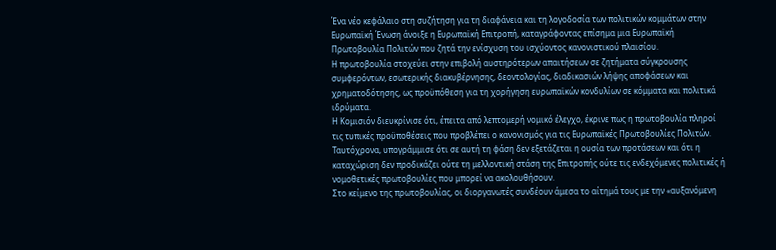Ένα νέο κεφάλαιο στη συζήτηση για τη διαφάνεια και τη λογοδοσία των πολιτικών κομμάτων στην Ευρωπαϊκή Ένωση άνοιξε η Ευρωπαϊκή Επιτροπή, καταγράφοντας επίσημα μια Ευρωπαϊκή Πρωτοβουλία Πολιτών που ζητά την ενίσχυση του ισχύοντος κανονιστικού πλαισίου.
Η πρωτοβουλία στοχεύει στην επιβολή αυστηρότερων απαιτήσεων σε ζητήματα σύγκρουσης συμφερόντων, εσωτερικής διακυβέρνησης, δεοντολογίας, διαδικασιών λήψης αποφάσεων και χρηματοδότησης, ως προϋπόθεση για τη χορήγηση ευρωπαϊκών κονδυλίων σε κόμματα και πολιτικά ιδρύματα.
Η Κομισιόν διευκρίνισε ότι, έπειτα από λεπτομερή νομικό έλεγχο, έκρινε πως η πρωτοβουλία πληροί τις τυπικές προϋποθέσεις που προβλέπει ο κανονισμός για τις Ευρωπαϊκές Πρωτοβουλίες Πολιτών. Ταυτόχρονα, υπογράμμισε ότι σε αυτή τη φάση δεν εξετάζεται η ουσία των προτάσεων και ότι η καταχώριση δεν προδικάζει ούτε τη μελλοντική στάση της Επιτροπής ούτε τις ενδεχόμενες πολιτικές ή νομοθετικές πρωτοβουλίες που μπορεί να ακολουθήσουν.
Στο κείμενο της πρωτοβουλίας, οι διοργανωτές συνδέουν άμεσα το αίτημά τους με την «αυξανόμενη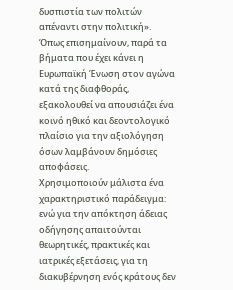δυσπιστία των πολιτών απέναντι στην πολιτική». Όπως επισημαίνουν, παρά τα βήματα που έχει κάνει η Ευρωπαϊκή Ένωση στον αγώνα κατά της διαφθοράς, εξακολουθεί να απουσιάζει ένα κοινό ηθικό και δεοντολογικό πλαίσιο για την αξιολόγηση όσων λαμβάνουν δημόσιες αποφάσεις.
Χρησιμοποιούν μάλιστα ένα χαρακτηριστικό παράδειγμα: ενώ για την απόκτηση άδειας οδήγησης απαιτούνται θεωρητικές, πρακτικές και ιατρικές εξετάσεις, για τη διακυβέρνηση ενός κράτους δεν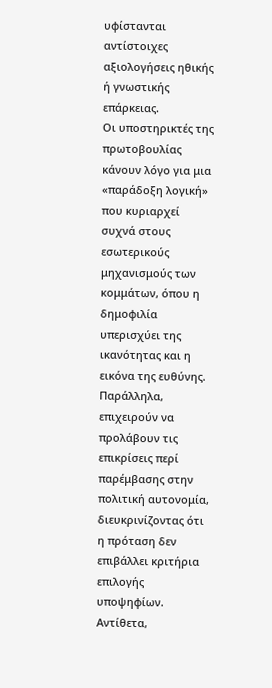υφίστανται αντίστοιχες αξιολογήσεις ηθικής ή γνωστικής επάρκειας.
Οι υποστηρικτές της πρωτοβουλίας κάνουν λόγο για μια «παράδοξη λογική» που κυριαρχεί συχνά στους εσωτερικούς μηχανισμούς των κομμάτων, όπου η δημοφιλία υπερισχύει της ικανότητας και η εικόνα της ευθύνης.
Παράλληλα, επιχειρούν να προλάβουν τις επικρίσεις περί παρέμβασης στην πολιτική αυτονομία, διευκρινίζοντας ότι η πρόταση δεν επιβάλλει κριτήρια επιλογής υποψηφίων.
Αντίθετα,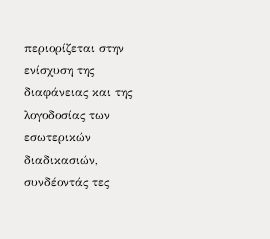περιορίζεται στην ενίσχυση της διαφάνειας και της λογοδοσίας των εσωτερικών διαδικασιών, συνδέοντάς τες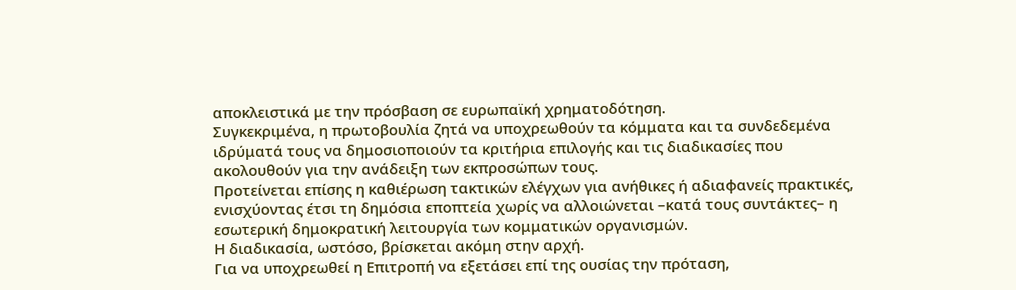αποκλειστικά με την πρόσβαση σε ευρωπαϊκή χρηματοδότηση.
Συγκεκριμένα, η πρωτοβουλία ζητά να υποχρεωθούν τα κόμματα και τα συνδεδεμένα ιδρύματά τους να δημοσιοποιούν τα κριτήρια επιλογής και τις διαδικασίες που ακολουθούν για την ανάδειξη των εκπροσώπων τους.
Προτείνεται επίσης η καθιέρωση τακτικών ελέγχων για ανήθικες ή αδιαφανείς πρακτικές, ενισχύοντας έτσι τη δημόσια εποπτεία χωρίς να αλλοιώνεται –κατά τους συντάκτες– η εσωτερική δημοκρατική λειτουργία των κομματικών οργανισμών.
Η διαδικασία, ωστόσο, βρίσκεται ακόμη στην αρχή.
Για να υποχρεωθεί η Επιτροπή να εξετάσει επί της ουσίας την πρόταση,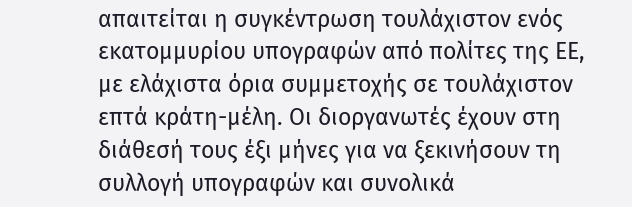απαιτείται η συγκέντρωση τουλάχιστον ενός εκατομμυρίου υπογραφών από πολίτες της ΕΕ, με ελάχιστα όρια συμμετοχής σε τουλάχιστον επτά κράτη-μέλη. Οι διοργανωτές έχουν στη διάθεσή τους έξι μήνες για να ξεκινήσουν τη συλλογή υπογραφών και συνολικά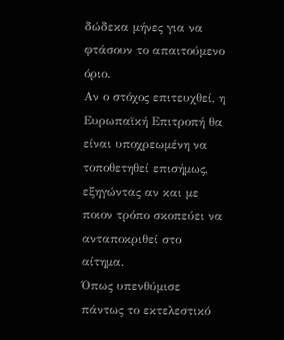δώδεκα μήνες για να φτάσουν το απαιτούμενο όριο.
Αν ο στόχος επιτευχθεί, η Ευρωπαϊκή Επιτροπή θα είναι υποχρεωμένη να τοποθετηθεί επισήμως, εξηγώντας αν και με ποιον τρόπο σκοπεύει να ανταποκριθεί στο αίτημα.
Όπως υπενθύμισε πάντως το εκτελεστικό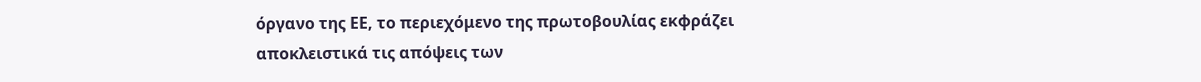όργανο της ΕΕ, το περιεχόμενο της πρωτοβουλίας εκφράζει αποκλειστικά τις απόψεις των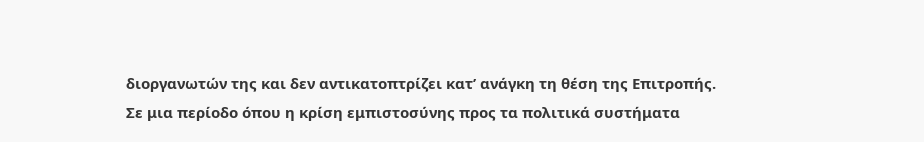διοργανωτών της και δεν αντικατοπτρίζει κατ’ ανάγκη τη θέση της Επιτροπής.
Σε μια περίοδο όπου η κρίση εμπιστοσύνης προς τα πολιτικά συστήματα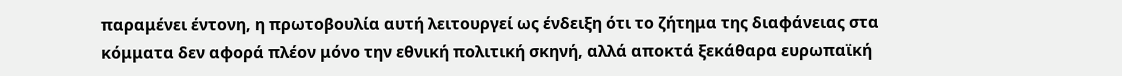παραμένει έντονη, η πρωτοβουλία αυτή λειτουργεί ως ένδειξη ότι το ζήτημα της διαφάνειας στα κόμματα δεν αφορά πλέον μόνο την εθνική πολιτική σκηνή, αλλά αποκτά ξεκάθαρα ευρωπαϊκή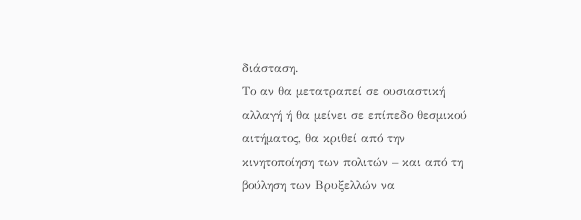διάσταση.
Το αν θα μετατραπεί σε ουσιαστική αλλαγή ή θα μείνει σε επίπεδο θεσμικού αιτήματος, θα κριθεί από την κινητοποίηση των πολιτών – και από τη βούληση των Βρυξελλών να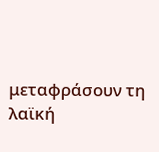μεταφράσουν τη λαϊκή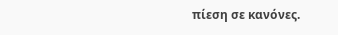πίεση σε κανόνες.